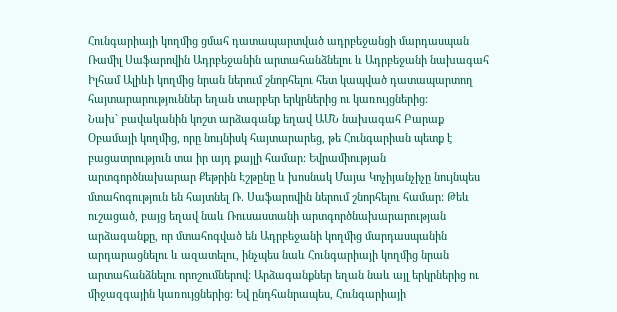Հունգարիայի կողմից ցմահ դատապարտված ադրբեջանցի մարդասպան Ռամիլ Սաֆարովին Ադրբեջանին արտահանձնելու և Ադրբեջանի նախագահ Իլհամ Ալիևի կողմից նրան ներում շնորհելու հետ կապված դատապարտող հայտարարություններ եղան տարբեր երկրներից ու կառույցներից:
Նախ` բավականին կոշտ արձագանք եղավ ԱՄՆ նախագահ Բարաք Օբամայի կողմից, որը նույնիսկ հայտարարեց, թե Հունգարիան պետք է բացատրություն տա իր այդ քայլի համար: Եվրամիության արտգործնախարար Քեթրին Էշթընը և խոսնակ Մայա Կոչիյանչիչը նույնպես մտահոգություն են հայտնել Ռ. Սաֆարովին ներում շնորհելու համար: Թեև ուշացած, բայց եղավ նաև Ռուսաստանի արտգործնախարարության արձագանքը, որ մտահոգված են Ադրբեջանի կողմից մարդասպանին արդարացնելու և ազատելու, ինչպես նաև Հունգարիայի կողմից նրան արտահանձնելու որոշումներով: Արձագանքներ եղան նաև այլ երկրներից ու միջազգային կառույցներից: Եվ ընդհանրապես, Հունգարիայի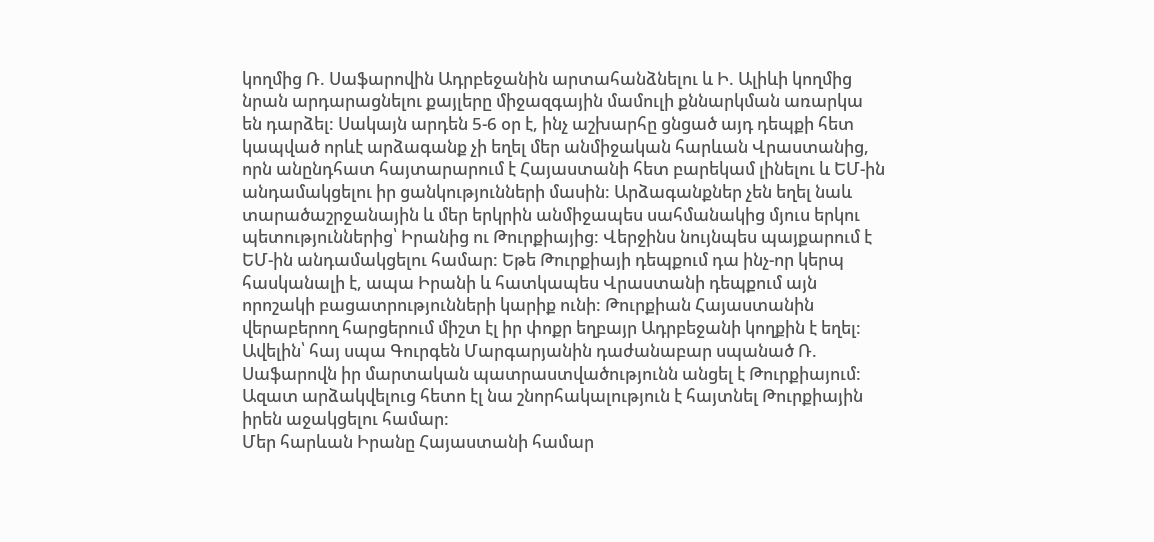կողմից Ռ. Սաֆարովին Ադրբեջանին արտահանձնելու և Ի. Ալիևի կողմից նրան արդարացնելու քայլերը միջազգային մամուլի քննարկման առարկա են դարձել: Սակայն արդեն 5-6 օր է, ինչ աշխարհը ցնցած այդ դեպքի հետ կապված որևէ արձագանք չի եղել մեր անմիջական հարևան Վրաստանից, որն անընդհատ հայտարարում է Հայաստանի հետ բարեկամ լինելու և ԵՄ-ին անդամակցելու իր ցանկությունների մասին: Արձագանքներ չեն եղել նաև տարածաշրջանային և մեր երկրին անմիջապես սահմանակից մյուս երկու պետություններից՝ Իրանից ու Թուրքիայից: Վերջինս նույնպես պայքարում է ԵՄ-ին անդամակցելու համար: Եթե Թուրքիայի դեպքում դա ինչ-որ կերպ հասկանալի է, ապա Իրանի և հատկապես Վրաստանի դեպքում այն որոշակի բացատրությունների կարիք ունի: Թուրքիան Հայաստանին վերաբերող հարցերում միշտ էլ իր փոքր եղբայր Ադրբեջանի կողքին է եղել: Ավելին՝ հայ սպա Գուրգեն Մարգարյանին դաժանաբար սպանած Ռ. Սաֆարովն իր մարտական պատրաստվածությունն անցել է Թուրքիայում: Ազատ արձակվելուց հետո էլ նա շնորհակալություն է հայտնել Թուրքիային իրեն աջակցելու համար:
Մեր հարևան Իրանը Հայաստանի համար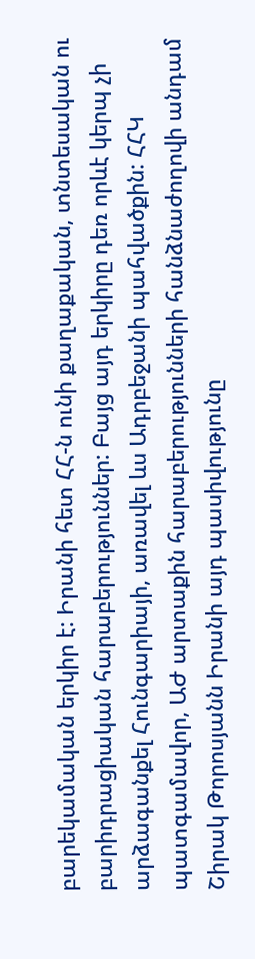բարեկամական երկիր է: Իրանի հետ ՀՀ-ն ունի քաղաքական, տնտեսական ու բարիդրացիական հարաբերություններ: Բայց այդ երկիրը դեռ որևէ կերպ չի արձագանքել Հունգարիայի, առավել ևս Ադրբեջանի պահվածքին: ՀՀԿ պատգամավոր, ԱԺ արտաքին հարաբերությունների հանձնաժողովի անդամ Շիրակ Թորոսյանն Իրանի այդ պասիվությունը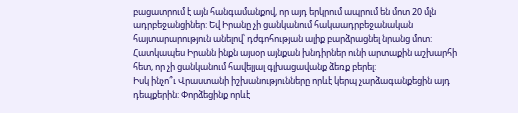բացատրում է այն հանգամանքով, որ այդ երկրում ապրում են մոտ 20 մլն ադրբեջանցիներ: Եվ Իրանը չի ցանկանում հակաադրբեջանական հայտարարություն անելով՝ դժգոհության ալիք բարձրացնել նրանց մոտ: Հատկապես Իրանն ինքն այսօր այնքան խնդիրներ ունի արտաքին աշխարհի հետ, որ չի ցանկանում հավելյալ գլխացավանք ձեռք բերել:
Իսկ ինչո՞ւ Վրաստանի իշխանությունները որևէ կերպ չարձագանքեցին այդ դեպքերին: Փորձեցինք որևէ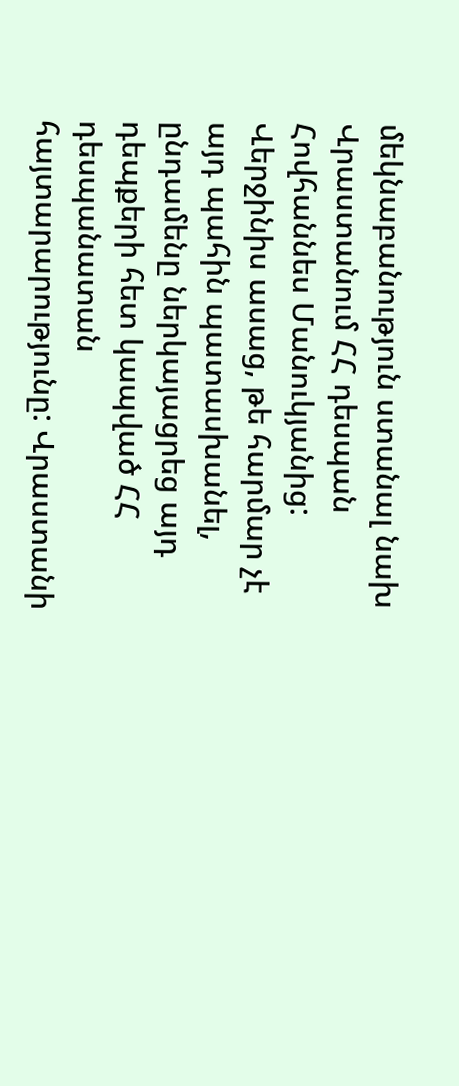մեկնաբանություն ստանալ նախ Վրաստանում ՀՀ դեսպան Հովհաննես Մանուկյանից: Վերջինիս ասաց, թե հարմար չէ այդ պահին պատասխանել, ընդամենը ներկայացրեց այդ դեպքերի հետ կապված ՀՀ դեսպանատան հայտարարությունը: Վրաստանի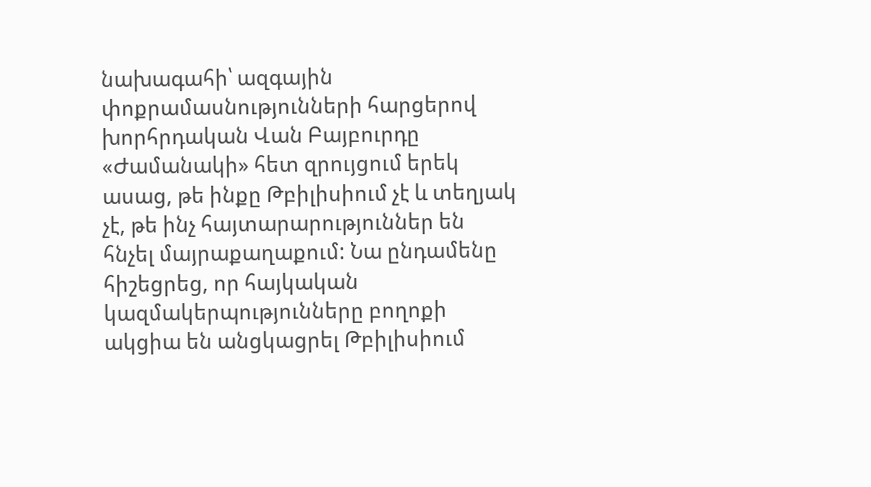նախագահի՝ ազգային փոքրամասնությունների հարցերով խորհրդական Վան Բայբուրդը «Ժամանակի» հետ զրույցում երեկ ասաց, թե ինքը Թբիլիսիում չէ և տեղյակ չէ, թե ինչ հայտարարություններ են հնչել մայրաքաղաքում: Նա ընդամենը հիշեցրեց, որ հայկական կազմակերպությունները բողոքի ակցիա են անցկացրել Թբիլիսիում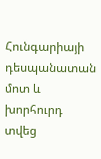Հունգարիայի դեսպանատան մոտ և խորհուրդ տվեց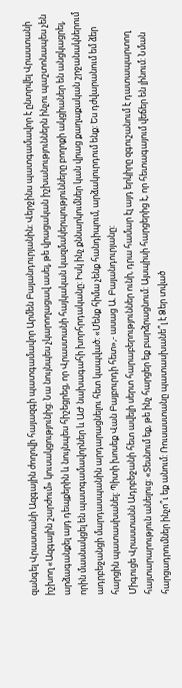զանգել Վրաստանի Ազգային ժողովի հայազգի պատգամավոր Արմեն Բայանդուրյանին: Վերջինս պատգամավոր է ընտրվել Վրաստանի իշխող «Ազգային շարժում» կուսակցությունից: Նա նույնպես չկարողացավ ասել, թե վրացական իշխանություններն ինչու պաշտոնապես չեն արձագանքել այդ դեպքերին և նույնպես հիշեցրեց, որ Վրաստանի հայկական կազմակերպությունները բողոքի ակցիաներ են անցկացրել, որին մասնակցել են պատգամավորներ և ԱԺ նախագահի խորհրդականը: Իսկ ինչ քննարկումներ կան վրաց քաղաքական շրջանակներում ադրբեջանցի մարդասպանին արդարացնելու հետ կապված: «Մենք հիմա չենք հանդիպում, արձակուրդում ենք: Ես դժվարանում եմ ձեր հարցին պատասխանել: Պիտի խոսեք Վան Բայբուրդի հետ»,- ասաց Ա. Բայանդուրյանը:
Միգուցե Վրաստանն Ադրբեջանի հետ ավելի սերտ հարաբերություններ ունի, դրա համար էլ այդ երկիրը զգուշանում է դատապարտող հայտարարություն անելուց: «Տեսնում եք, թե ինչ հարցեր եք բարձրացնում: Այսպիսի հարցերից է, որ հետագայում վեճեր են լինում: Նման հարցադրումներ ինչո՞ւ եք անում: Ռուսաստանը պատասխանե՞լ է Ձեր տված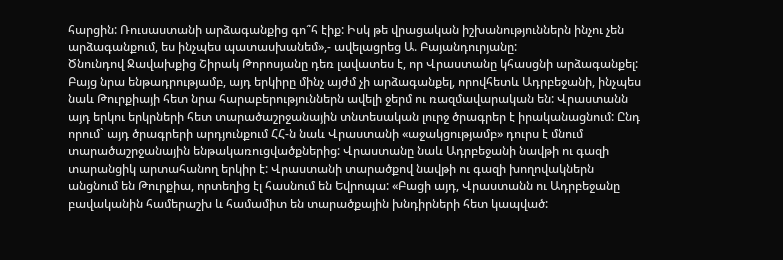հարցին: Ռուսաստանի արձագանքից գո՞հ էիք: Իսկ թե վրացական իշխանություններն ինչու չեն արձագանքում, ես ինչպես պատասխանեմ»,- ավելացրեց Ա. Բայանդուրյանը:
Ծնունդով Ջավախքից Շիրակ Թորոսյանը դեռ լավատես է, որ Վրաստանը կհասցնի արձագանքել: Բայց նրա ենթադրությամբ, այդ երկիրը մինչ այժմ չի արձագանքել, որովհետև Ադրբեջանի, ինչպես նաև Թուրքիայի հետ նրա հարաբերություններն ավելի ջերմ ու ռազմավարական են: Վրաստանն այդ երկու երկրների հետ տարածաշրջանային տնտեսական լուրջ ծրագրեր է իրականացնում: Ընդ որում` այդ ծրագրերի արդյունքում ՀՀ-ն նաև Վրաստանի «աջակցությամբ» դուրս է մնում տարածաշրջանային ենթակառուցվածքներից: Վրաստանը նաև Ադրբեջանի նավթի ու գազի տարանցիկ արտահանող երկիր է: Վրաստանի տարածքով նավթի ու գազի խողովակներն անցնում են Թուրքիա, որտեղից էլ հասնում են Եվրոպա: «Բացի այդ, Վրաստանն ու Ադրբեջանը բավականին համերաշխ և համամիտ են տարածքային խնդիրների հետ կապված: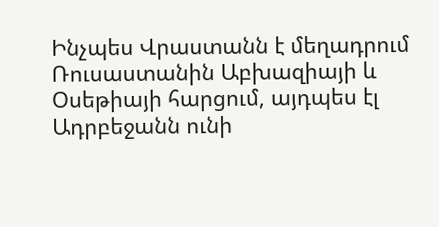Ինչպես Վրաստանն է մեղադրում Ռուսաստանին Աբխազիայի և Օսեթիայի հարցում, այդպես էլ Ադրբեջանն ունի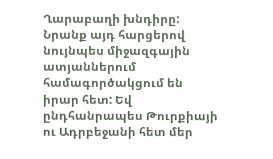Ղարաբաղի խնդիրը: Նրանք այդ հարցերով նույնպես միջազգային ատյաններում համագործակցում են իրար հետ: Եվ ընդհանրապես Թուրքիայի ու Ադրբեջանի հետ մեր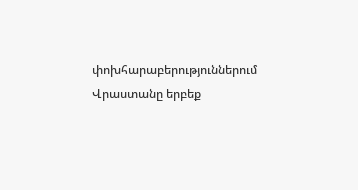փոխհարաբերություններում Վրաստանը երբեք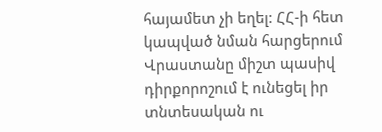հայամետ չի եղել: ՀՀ-ի հետ կապված նման հարցերում Վրաստանը միշտ պասիվ դիրքորոշում է ունեցել իր տնտեսական ու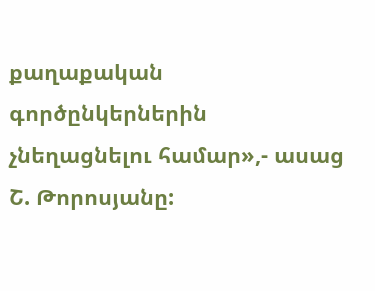քաղաքական գործընկերներին չնեղացնելու համար»,- ասաց Շ. Թորոսյանը: